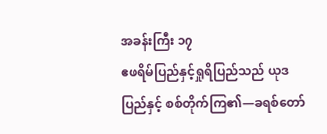အခန်းကြီး ၁၇
ဧဖရိမ်ပြည်နှင့်ရှုရိပြည်သည် ယုဒပြည်နှင့် စစ်တိုက်ကြ၏—ခရစ်တော်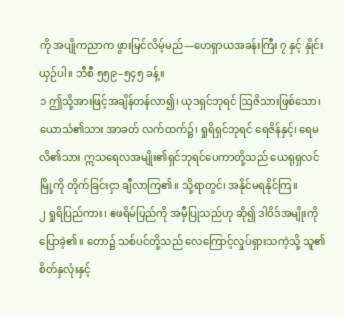ကို အပျိုကညာက ဖွားမြင်လိမ့်မည်—ဟေရှာယအခန်းကြီး ၇ နှင့် နှိုင်းယှဉ်ပါ။ ဘီစီ ၅၅၉–၅၄၅ ခန့်။
၁ ဤသို့အားဖြင့်အချိန်တန်လာ၍၊ ယုဒရှင်ဘုရင် ဩဇိသားဖြစ်သော၊ ယောသံ၏သား အာခတ် လက်ထက်၌၊ ရှုရိရှင်ဘုရင် ရေဇိန်နှင့်၊ ရေမလိ၏သား ဣသရေလအမျိုး၏ရှင်ဘုရင်ပေကာတို့သည် ယေရုရှလင်မြို့ကို တိုက်ခြင်းငှာ ချီလာကြ၏။ သို့ရာတွင်၊ အနိုင်မရနိုင်ကြ။
၂ ရှုရိပြည်ကား၊ ဧဖရိမ်ပြည်ကို အမှီပြုသည်ဟု ဆို၍ ဒါဝိဒ်အမျိုးကို ပြောခဲ့၏။ တော၌ သစ်ပင်တို့သည် လေကြောင့်လှုပ်ရှားသကဲ့သို့ သူ၏စိတ်နှလုံးနှင့်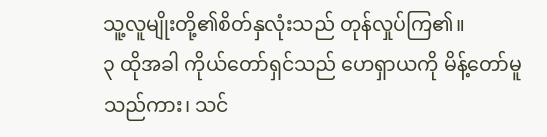သူ့လူမျိုးတို့၏စိတ်နှလုံးသည် တုန်လှုပ်ကြ၏။
၃ ထိုအခါ ကိုယ်တော်ရှင်သည် ဟေရှာယကို မိန့်တော်မူသည်ကား၊ သင်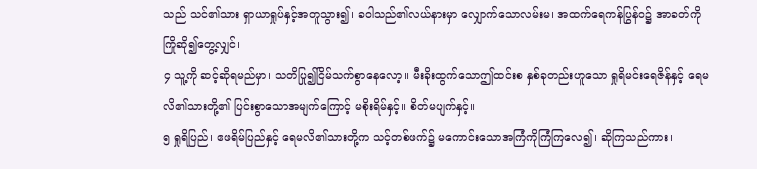သည် သင်၏သား ရှာယာရှုပ်နှင့်အတူသွား၍၊ ခဝါသည်၏လယ်နားမှာ လျှောက်သောလမ်းမ၊ အထက်ရေကန်ပြွန်ဝ၌ အာခတ်ကို ကြိုဆို၍တွေ့လျှင်၊
၄ သူ့ကို ဆင့်ဆိုရမည်မှာ၊ သတိပြု၍ငြိမ်သက်စွာနေလော့။ မီးခိုးထွက်သောဤထင်းစ နှစ်ခုတည်းဟူသော ရှုရိမင်းရေဇိန်နှင့် ရေမလိ၏သားတို့၏ ပြင်းစွာသောအမျက်ကြောင့် မစိုးရိမ်နှင့်။ စိတ်မပျက်နှင့်။
၅ ရှုရိပြည်၊ ဧဖရိမ်ပြည်နှင့် ရေမလိ၏သားတို့က သင့်တစ်ဖက်၌ မကောင်းသောအကြံကိုကြံကြလေ၍၊ ဆိုကြသည်ကား၊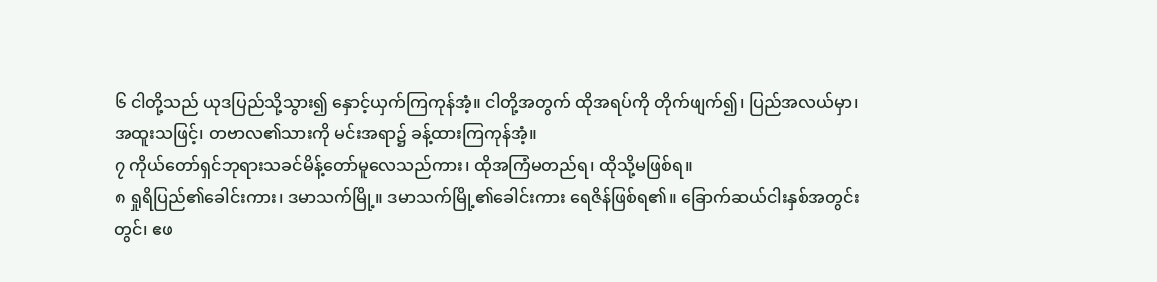၆ ငါတို့သည် ယုဒပြည်သို့သွား၍ နှောင့်ယှက်ကြကုန်အံ့။ ငါတို့အတွက် ထိုအရပ်ကို တိုက်ဖျက်၍၊ ပြည်အလယ်မှာ၊ အထူးသဖြင့်၊ တဗာလ၏သားကို မင်းအရာ၌ ခန့်ထားကြကုန်အံ့။
၇ ကိုယ်တော်ရှင်ဘုရားသခင်မိန့်တော်မူလေသည်ကား၊ ထိုအကြံမတည်ရ၊ ထိုသို့မဖြစ်ရ။
၈ ရှုရိပြည်၏ခေါင်းကား၊ ဒမာသက်မြို့။ ဒမာသက်မြို့၏ခေါင်းကား ရေဇိန်ဖြစ်ရ၏။ ခြောက်ဆယ်ငါးနှစ်အတွင်းတွင်၊ ဧဖ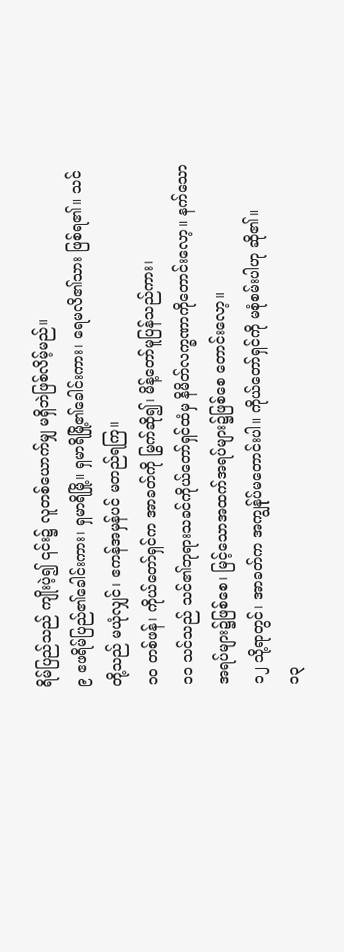ရိမ်ပြည်သည် ကျိုးပဲ့၍ ၎င်း၌ လူတစ်ယောက်မျှ မရှိဘဲဖြစ်လိမ့်မည်။
၉ ဧဖရိမ်ပြည်၏ခေါင်းကား၊ ရှမာရိမြို့။ ရှမာရိမြို့၏ခေါင်းကား၊ ရေမလိ၏သား ဖြစ်ရ၏။ သင်တို့သည် မယုံလျှင်၊ ဧကန်အမှန်ပင် မတည်ရကြ။
၁၀ တစ်ဖန်၊ ကိုယ်တော်ရှင်က အာခတ်ကို မြွက်ဆို၍၊ မိန့်တော်မူပြန်သည်ကား၊
၁၁ သင်သည် သင်၏ဘုရားသခင်ကိုယ်တော်ရှင်ထံမှ နိမိတ်လက္ခဏာကိုတောင်းလော့။ နက်သောအရပ်များ၌ဖြစ်စေ၊ မြင့်သောအထက်အရပ်များ၌ဖြစ်စေ တောင်းလော့။
၁၂ သို့ရာတွင်၊ အာခတ်က အကျွန်ုပ်မတောင်းပါ။ ကိုယ်တော်ရှင်ကို မစုံစမ်းပါဟု ဆို၏။
၁၃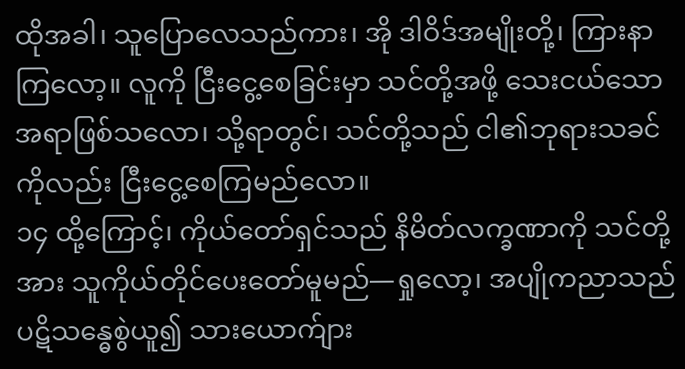ထိုအခါ၊ သူပြောလေသည်ကား၊ အို ဒါဝိဒ်အမျိုးတို့၊ ကြားနာကြလော့။ လူကို ငြီးငွေ့စေခြင်းမှာ သင်တို့အဖို့ သေးငယ်သောအရာဖြစ်သလော၊ သို့ရာတွင်၊ သင်တို့သည် ငါ၏ဘုရားသခင်ကိုလည်း ငြီးငွေ့စေကြမည်လော။
၁၄ ထို့ကြောင့်၊ ကိုယ်တော်ရှင်သည် နိမိတ်လက္ခဏာကို သင်တို့အား သူကိုယ်တိုင်ပေးတော်မူမည်—ရှုလော့၊ အပျိုကညာသည် ပဋိသန္ဓေစွဲယူ၍ သားယောက်ျား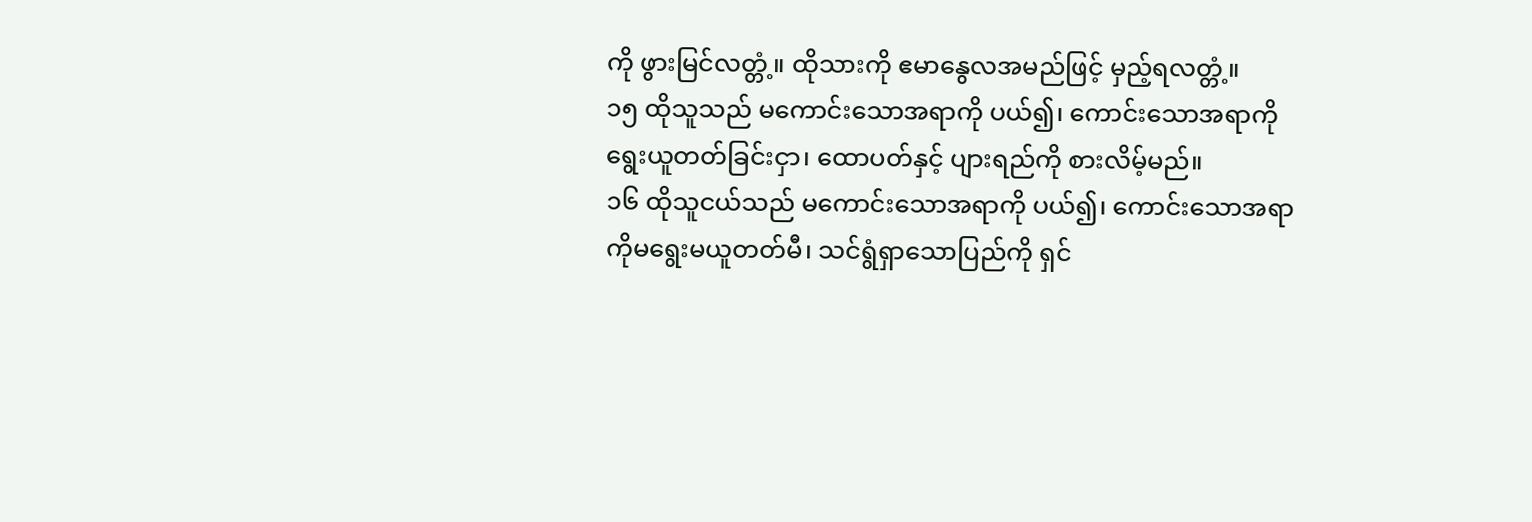ကို ဖွားမြင်လတ္တံ့။ ထိုသားကို ဧမာနွေလအမည်ဖြင့် မှည့်ရလတ္တံ့။
၁၅ ထိုသူသည် မကောင်းသောအရာကို ပယ်၍၊ ကောင်းသောအရာကို ရွေးယူတတ်ခြင်းငှာ၊ ထောပတ်နှင့် ပျားရည်ကို စားလိမ့်မည်။
၁၆ ထိုသူငယ်သည် မကောင်းသောအရာကို ပယ်၍၊ ကောင်းသောအရာကိုမရွေးမယူတတ်မီ၊ သင်ရွံရှာသောပြည်ကို ရှင်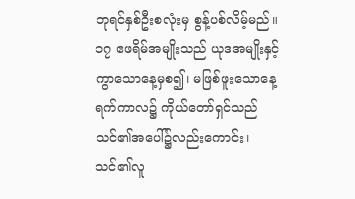ဘုရင်နှစ်ဦးစလုံးမှ စွန့်ပစ်လိမ့်မည်။
၁၇ ဧဖရိမ်အမျိုးသည် ယုဒအမျိုးနှင့်ကွာသောနေ့မှစ၍၊ မဖြစ်ဖူးသောနေ့ရက်ကာလ၌ ကိုယ်တော်ရှင်သည် သင်၏အပေါ်၌လည်းကောင်း၊ သင်၏လူ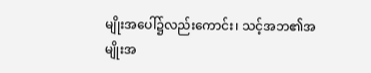မျိုးအပေါ်၌လည်းကောင်း၊ သင့်အဘ၏အမျိုးအ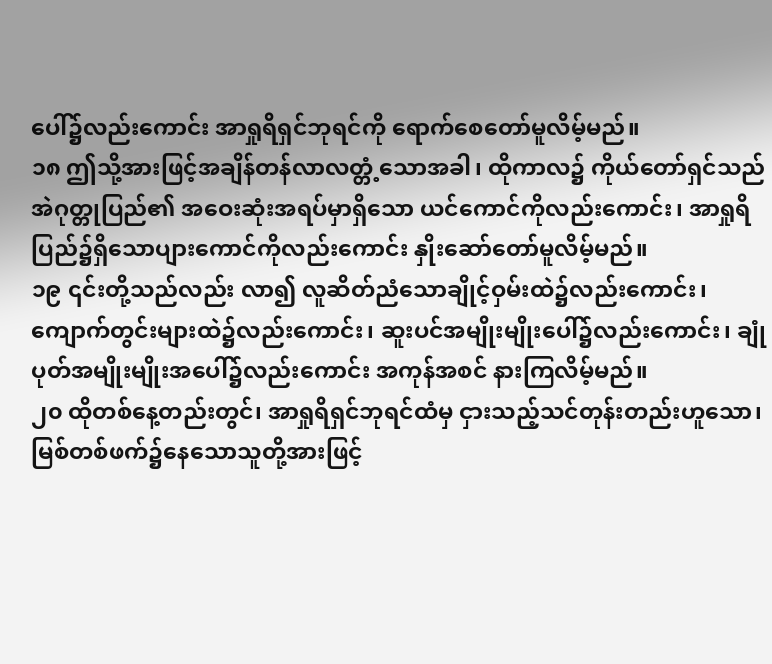ပေါ်၌လည်းကောင်း အာရှုရိရှင်ဘုရင်ကို ရောက်စေတော်မူလိမ့်မည်။
၁၈ ဤသို့အားဖြင့်အချိန်တန်လာလတ္တံ့သောအခါ၊ ထိုကာလ၌ ကိုယ်တော်ရှင်သည် အဲဂုတ္တုပြည်၏ အဝေးဆုံးအရပ်မှာရှိသော ယင်ကောင်ကိုလည်းကောင်း၊ အာရှုရိပြည်၌ရှိသောပျားကောင်ကိုလည်းကောင်း နှိုးဆော်တော်မူလိမ့်မည်။
၁၉ ၎င်းတို့သည်လည်း လာ၍ လူဆိတ်ညံသောချိုင့်ဝှမ်းထဲ၌လည်းကောင်း၊ ကျောက်တွင်းများထဲ၌လည်းကောင်း၊ ဆူးပင်အမျိုးမျိုးပေါ်၌လည်းကောင်း၊ ချုံပုတ်အမျိုးမျိုးအပေါ်၌လည်းကောင်း အကုန်အစင် နားကြလိမ့်မည်။
၂၀ ထိုတစ်နေ့တည်းတွင်၊ အာရှုရိရှင်ဘုရင်ထံမှ ငှားသည့်သင်တုန်းတည်းဟူသော၊ မြစ်တစ်ဖက်၌နေသောသူတို့အားဖြင့်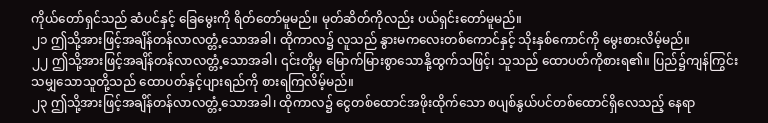ကိုယ်တော်ရှင်သည် ဆံပင်နှင့် ခြေမွေးကို ရိတ်တော်မူမည်။ မုတ်ဆိတ်ကိုလည်း ပယ်ရှင်းတော်မူမည်။
၂၁ ဤသို့အားဖြင့်အချိန်တန်လာလတ္တံ့သောအခါ၊ ထိုကာလ၌ လူသည် နွားမကလေးတစ်ကောင်နှင့် သိုးနှစ်ကောင်ကို မွေးစားလိမ့်မည်။
၂၂ ဤသို့အားဖြင့်အချိန်တန်လာလတ္တံ့သောအခါ၊ ၎င်းတို့မှ မြောက်မြားစွာသောနို့ထွက်သဖြင့်၊ သူသည် ထောပတ်ကိုစားရ၏။ ပြည်၌ကျန်ကြွင်းသမျှသောသူတို့သည် ထောပတ်နှင့်ပျားရည်ကို စားရကြလိမ့်မည်။
၂၃ ဤသို့အားဖြင့်အချိန်တန်လာလတ္တံ့သောအခါ၊ ထိုကာလ၌ ငွေတစ်ထောင်အဖိုးထိုက်သော စပျစ်နွယ်ပင်တစ်ထောင်ရှိလေသည့် နေရာ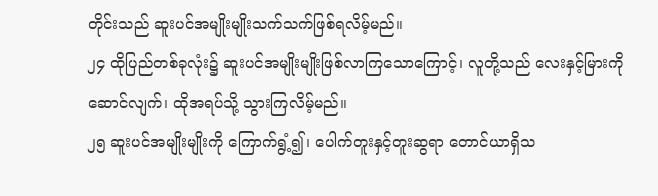တိုင်းသည် ဆူးပင်အမျိုးမျိုးသက်သက်ဖြစ်ရလိမ့်မည်။
၂၄ ထိုပြည်တစ်ခုလုံး၌ ဆူးပင်အမျိုးမျိုးဖြစ်လာကြသောကြောင့်၊ လူတို့သည် လေးနှင့်မြားကို ဆောင်လျက်၊ ထိုအရပ်သို့ သွားကြလိမ့်မည်။
၂၅ ဆူးပင်အမျိုးမျိုးကို ကြောက်ရွံ့၍၊ ပေါက်တူးနှင့်တူးဆွရာ တောင်ယာရှိသ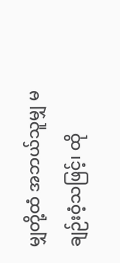မျှတို့ထံ အဘယ်သူမျှ မချဉ်းဝံ့သဖြင့်၊ ထို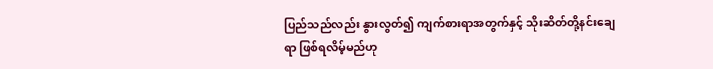ပြည်သည်လည်း နွားလွတ်၍ ကျက်စားရာအတွက်နှင့် သိုးဆိတ်တို့နင်းချေရာ ဖြစ်ရလိမ့်မည်ဟု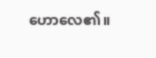ဟောလေ၏။